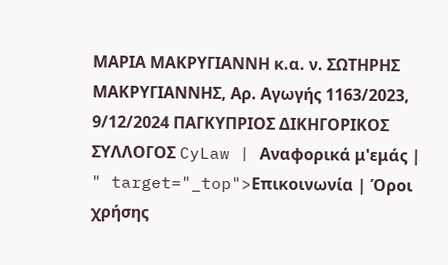MAΡΙΑ ΜΑΚΡΥΓΙΑΝΝΗ κ.α. ν. ΣΩΤΗΡΗΣ ΜΑΚΡΥΓΙΑΝΝΗΣ, Αρ. Αγωγής 1163/2023, 9/12/2024 ΠΑΓΚΥΠΡΙΟΣ ΔΙΚΗΓΟΡΙΚΟΣ ΣΥΛΛΟΓΟΣ CyLaw | Αναφορικά μ'εμάς | " target="_top">Επικοινωνία | Όροι χρήσης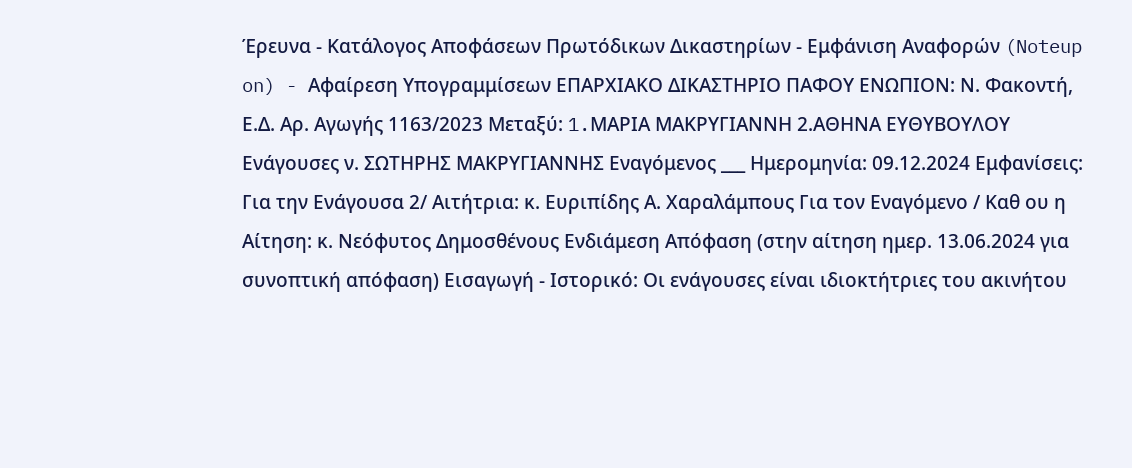Έρευνα - Κατάλογος Αποφάσεων Πρωτόδικων Δικαστηρίων - Εμφάνιση Αναφορών (Noteup on) - Αφαίρεση Υπογραμμίσεων ΕΠΑΡΧΙΑΚΟ ΔΙΚΑΣΤΗΡΙΟ ΠΑΦΟΥ ΕΝΩΠΙΟΝ: Ν. Φακοντή, Ε.Δ. Αρ. Αγωγής 1163/2023 Μεταξύ: 1.MAΡΙΑ ΜΑΚΡΥΓΙΑΝΝΗ 2.ΑΘΗΝΑ ΕΥΘΥΒΟΥΛΟΥ Ενάγουσες ν. ΣΩΤΗΡΗΣ ΜΑΚΡΥΓΙΑΝΝΗΣ Εναγόμενος ___ Ημερομηνία: 09.12.2024 Εμφανίσεις: Για την Ενάγουσα 2/ Αιτήτρια: κ. Ευριπίδης Α. Χαραλάμπους Για τον Εναγόμενο / Καθ ου η Αίτηση: κ. Νεόφυτος Δημοσθένους Eνδιάμεση Απόφαση (στην αίτηση ημερ. 13.06.2024 για συνοπτική απόφαση) Εισαγωγή - Ιστορικό: Οι ενάγουσες είναι ιδιοκτήτριες του ακινήτου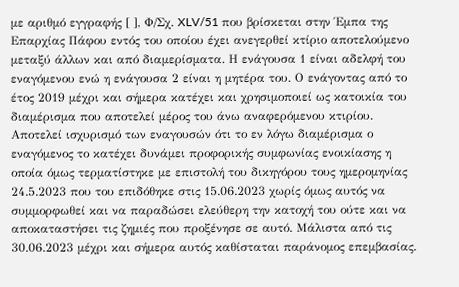με αριθμό εγγραφής [ ], Φ/Σχ. XLV/51 που βρίσκεται στην Έμπα της Επαρχίας Πάφου εντός του οποίου έχει ανεγερθεί κτίριο αποτελούμενο μεταξύ άλλων και από διαμερίσματα. Η ενάγουσα 1 είναι αδελφή του εναγόμενου ενώ η ενάγουσα 2 είναι η μητέρα του. Ο ενάγοντας από το έτος 2019 μέχρι και σήμερα κατέχει και χρησιμοποιεί ως κατοικία του διαμέρισμα που αποτελεί μέρος του άνω αναφερόμενου κτιρίου. Αποτελεί ισχυρισμό των εναγουσών ότι το εν λόγω διαμέρισμα ο εναγόμενος το κατέχει δυνάμει προφορικής συμφωνίας ενοικίασης η οποία όμως τερματίστηκε με επιστολή του δικηγόρου τους ημερομηνίας 24.5.2023 που του επιδόθηκε στις 15.06.2023 χωρίς όμως αυτός να συμμορφωθεί και να παραδώσει ελεύθερη την κατοχή του ούτε και να αποκαταστήσει τις ζημιές που προξένησε σε αυτό. Μάλιστα από τις 30.06.2023 μέχρι και σήμερα αυτός καθίσταται παράνομος επεμβασίας.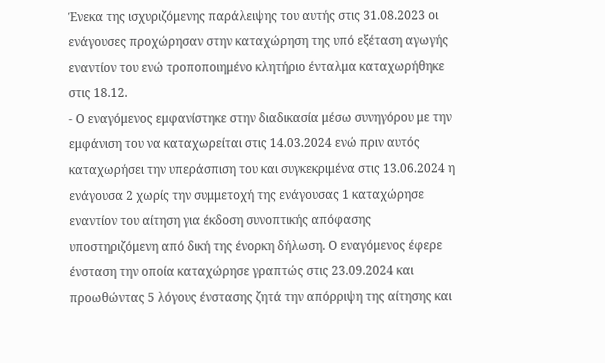Ένεκα της ισχυριζόμενης παράλειψης του αυτής στις 31.08.2023 οι ενάγουσες προχώρησαν στην καταχώρηση της υπό εξέταση αγωγής εναντίον του ενώ τροποποιημένο κλητήριο ένταλμα καταχωρήθηκε στις 18.12.
- Ο εναγόμενος εμφανίστηκε στην διαδικασία μέσω συνηγόρου με την εμφάνιση του να καταχωρείται στις 14.03.2024 ενώ πριν αυτός καταχωρήσει την υπεράσπιση του και συγκεκριμένα στις 13.06.2024 η ενάγουσα 2 χωρίς την συμμετοχή της ενάγουσας 1 καταχώρησε εναντίον του αίτηση για έκδοση συνοπτικής απόφασης υποστηριζόμενη από δική της ένορκη δήλωση. Ο εναγόμενος έφερε ένσταση την οποία καταχώρησε γραπτώς στις 23.09.2024 και προωθώντας 5 λόγους ένστασης ζητά την απόρριψη της αίτησης και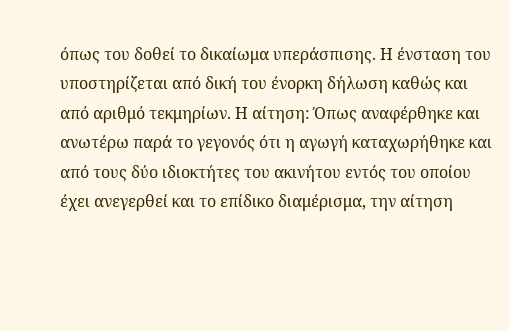όπως του δοθεί το δικαίωμα υπεράσπισης. Η ένσταση του υποστηρίζεται από δική του ένορκη δήλωση καθώς και από αριθμό τεκμηρίων. Η αίτηση: Όπως αναφέρθηκε και ανωτέρω παρά το γεγονός ότι η αγωγή καταχωρήθηκε και από τους δύο ιδιοκτήτες του ακινήτου εντός του οποίου έχει ανεγερθεί και το επίδικο διαμέρισμα, την αίτηση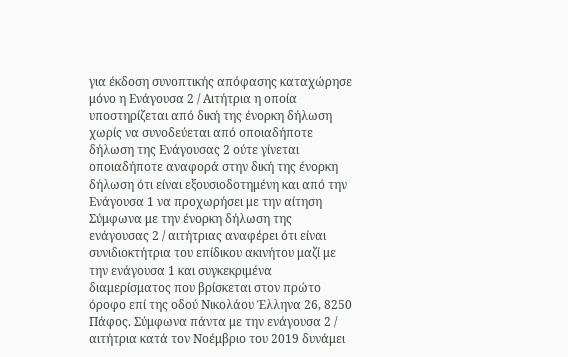για έκδοση συνοπτικής απόφασης καταχώρησε μόνο η Ενάγουσα 2 / Αιτήτρια η οποία υποστηρίζεται από δική της ένορκη δήλωση χωρίς να συνοδεύεται από οποιαδήποτε δήλωση της Ενάγουσας 2 ούτε γίνεται οποιαδήποτε αναφορά στην δική της ένορκη δήλωση ότι είναι εξουσιοδοτημένη και από την Ενάγουσα 1 να προχωρήσει με την αίτηση Σύμφωνα με την ένορκη δήλωση της ενάγουσας 2 / αιτήτριας αναφέρει ότι είναι συνιδιοκτήτρια του επίδικου ακινήτου μαζί με την ενάγουσα 1 και συγκεκριμένα διαμερίσματος που βρίσκεται στον πρώτο όροφο επί της οδού Νικολάου Έλληνα 26, 8250 Πάφος. Σύμφωνα πάντα με την ενάγουσα 2 / αιτήτρια κατά τον Νοέμβριο του 2019 δυνάμει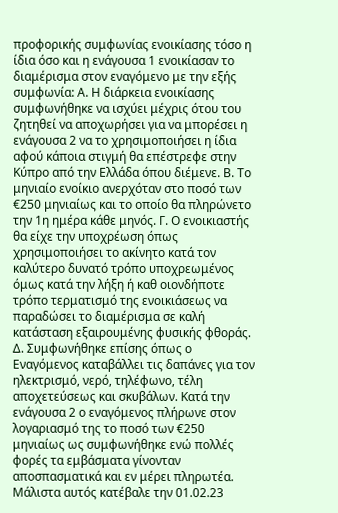προφορικής συμφωνίας ενοικίασης τόσο η ίδια όσο και η ενάγουσα 1 ενοικίασαν το διαμέρισμα στον εναγόμενο με την εξής συμφωνία: Α. Η διάρκεια ενοικίασης συμφωνήθηκε να ισχύει μέχρις ότου του ζητηθεί να αποχωρήσει για να μπορέσει η ενάγουσα 2 να το χρησιμοποιήσει η ίδια αφού κάποια στιγμή θα επέστρεφε στην Κύπρο από την Ελλάδα όπου διέμενε. Β. Το μηνιαίο ενοίκιο ανερχόταν στο ποσό των €250 μηνιαίως και το οποίο θα πληρώνετο την 1η ημέρα κάθε μηνός. Γ. Ο ενοικιαστής θα είχε την υποχρέωση όπως χρησιμοποιήσει το ακίνητο κατά τον καλύτερο δυνατό τρόπο υποχρεωμένος όμως κατά την λήξη ή καθ οιονδήποτε τρόπο τερματισμό της ενοικιάσεως να παραδώσει το διαμέρισμα σε καλή κατάσταση εξαιρουμένης φυσικής φθοράς. Δ. Συμφωνήθηκε επίσης όπως ο Εναγόμενος καταβάλλει τις δαπάνες για τον ηλεκτρισμό, νερό, τηλέφωνο, τέλη αποχετεύσεως και σκυβάλων. Κατά την ενάγουσα 2 ο εναγόμενος πλήρωνε στον λογαριασμό της το ποσό των €250 μηνιαίως ως συμφωνήθηκε ενώ πολλές φορές τα εμβάσματα γίνονταν αποσπασματικά και εν μέρει πληρωτέα. Μάλιστα αυτός κατέβαλε την 01.02.23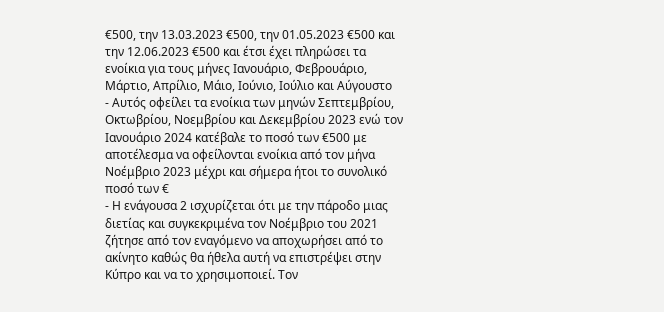€500, την 13.03.2023 €500, την 01.05.2023 €500 και την 12.06.2023 €500 και έτσι έχει πληρώσει τα ενοίκια για τους μήνες Ιανουάριο, Φεβρουάριο, Μάρτιο, Απρίλιο, Μάιο, Ιούνιο, Ιούλιο και Αύγουστο
- Αυτός οφείλει τα ενοίκια των μηνών Σεπτεμβρίου, Οκτωβρίου, Νοεμβρίου και Δεκεμβρίου 2023 ενώ τον Ιανουάριο 2024 κατέβαλε το ποσό των €500 με αποτέλεσμα να οφείλονται ενοίκια από τον μήνα Νοέμβριο 2023 μέχρι και σήμερα ήτοι το συνολικό ποσό των €
- Η ενάγουσα 2 ισχυρίζεται ότι με την πάροδο μιας διετίας και συγκεκριμένα τον Νοέμβριο του 2021 ζήτησε από τον εναγόμενο να αποχωρήσει από το ακίνητο καθώς θα ήθελα αυτή να επιστρέψει στην Κύπρο και να το χρησιμοποιεί. Τον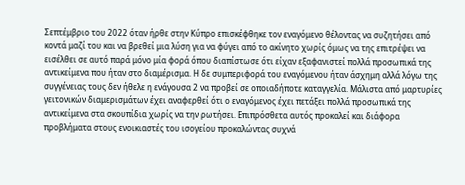Σεπτέμβριο του 2022 όταν ήρθε στην Κύπρο επισκέφθηκε τον εναγόμενο θέλοντας να συζητήσει από κοντά μαζί του και να βρεθεί μια λύση για να φύγει από το ακίνητο χωρίς όμως να της επιτρέψει να εισέλθει σε αυτό παρά μόνο μία φορά όπου διαπίστωσε ότι είχαν εξαφανιστεί πολλά προσωπικά της αντικείμενα που ήταν στο διαμέρισμα. Η δε συμπεριφορά του εναγόμενου ήταν άσχημη αλλά λόγω της συγγένειας τους δεν ήθελε η ενάγουσα 2 να προβεί σε οποιαδήποτε καταγγελία. Μάλιστα από μαρτυρίες γειτονικών διαμερισμάτων έχει αναφερθεί ότι ο εναγόμενος έχει πετάξει πολλά προσωπικά της αντικείμενα στα σκουπίδια χωρίς να την ρωτήσει. Επιπρόσθετα αυτός προκαλεί και διάφορα προβλήματα στους ενοικιαστές του ισογείου προκαλώντας συχνά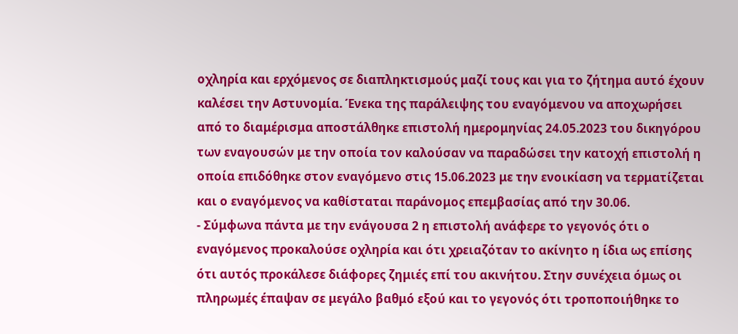οχληρία και ερχόμενος σε διαπληκτισμούς μαζί τους και για το ζήτημα αυτό έχουν καλέσει την Αστυνομία. Ένεκα της παράλειψης του εναγόμενου να αποχωρήσει από το διαμέρισμα αποστάλθηκε επιστολή ημερομηνίας 24.05.2023 του δικηγόρου των εναγουσών με την οποία τον καλούσαν να παραδώσει την κατοχή επιστολή η οποία επιδόθηκε στον εναγόμενο στις 15.06.2023 με την ενοικίαση να τερματίζεται και ο εναγόμενος να καθίσταται παράνομος επεμβασίας από την 30.06.
- Σύμφωνα πάντα με την ενάγουσα 2 η επιστολή ανάφερε το γεγονός ότι ο εναγόμενος προκαλούσε οχληρία και ότι χρειαζόταν το ακίνητο η ίδια ως επίσης ότι αυτός προκάλεσε διάφορες ζημιές επί του ακινήτου. Στην συνέχεια όμως οι πληρωμές έπαψαν σε μεγάλο βαθμό εξού και το γεγονός ότι τροποποιήθηκε το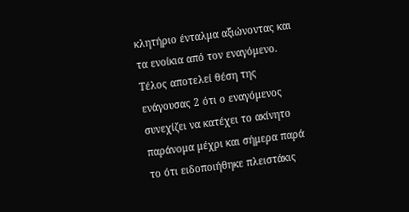κλητήριο ένταλμα αξιώνοντας και τα ενοίκια από τον εναγόμενο. Τέλος αποτελεί θέση της ενάγουσας 2 ότι ο εναγόμενος συνεχίζει να κατέχει το ακίνητο παράνομα μέχρι και σήμερα παρά το ότι ειδοποιήθηκε πλειστάκις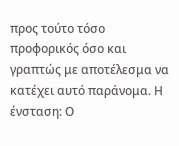προς τούτο τόσο προφορικός όσο και γραπτώς με αποτέλεσμα να κατέχει αυτό παράνομα. Η ένσταση: Ο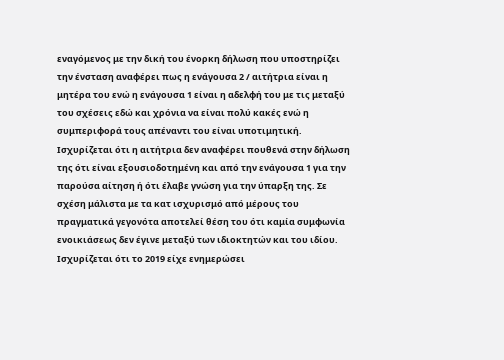εναγόμενος με την δική του ένορκη δήλωση που υποστηρίζει την ένσταση αναφέρει πως η ενάγουσα 2 / αιτήτρια είναι η μητέρα του ενώ η ενάγουσα 1 είναι η αδελφή του με τις μεταξύ του σχέσεις εδώ και χρόνια να είναι πολύ κακές ενώ η συμπεριφορά τους απέναντι του είναι υποτιμητική. Ισχυρίζεται ότι η αιτήτρια δεν αναφέρει πουθενά στην δήλωση της ότι είναι εξουσιοδοτημένη και από την ενάγουσα 1 για την παρούσα αίτηση ή ότι έλαβε γνώση για την ύπαρξη της. Σε σχέση μάλιστα με τα κατ ισχυρισμό από μέρους του πραγματικά γεγονότα αποτελεί θέση του ότι καμία συμφωνία ενοικιάσεως δεν έγινε μεταξύ των ιδιοκτητών και του ιδίου. Ισχυρίζεται ότι το 2019 είχε ενημερώσει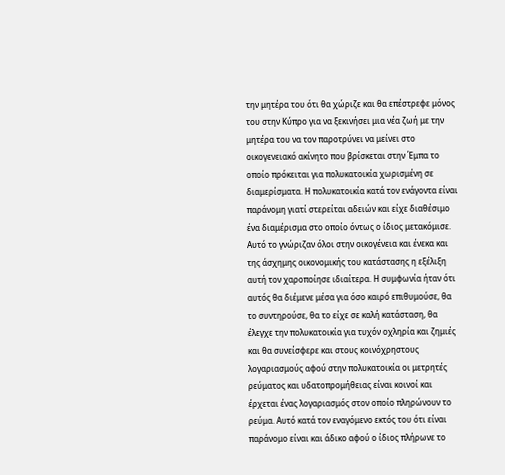την μητέρα του ότι θα χώριζε και θα επέστρεφε μόνος του στην Κύπρο για να ξεκινήσει μια νέα ζωή με την μητέρα του να τον παροτρύνει να μείνει στο οικογενειακό ακίνητο που βρίσκεται στην Έμπα το οποίο πρόκειται για πολυκατοικία χωρισμένη σε διαμερίσματα. Η πολυκατοικία κατά τον ενάγοντα είναι παράνομη γιατί στερείται αδειών και είχε διαθέσιμο ένα διαμέρισμα στο οποίο όντως ο ίδιος μετακόμισε. Αυτό το γνώριζαν όλοι στην οικογένεια και ένεκα και της άσχημης οικονομικής του κατάστασης η εξέλιξη αυτή τον χαροποίησε ιδιαίτερα. Η συμφωνία ήταν ότι αυτός θα διέμενε μέσα για όσο καιρό επιθυμούσε, θα το συντηρούσε, θα το είχε σε καλή κατάσταση, θα έλεγχε την πολυκατοικία για τυχόν οχληρία και ζημιές και θα συνείσφερε και στους κοινόχρηστους λογαριασμούς αφού στην πολυκατοικία οι μετρητές ρεύματος και υδατοπρομήθειας είναι κοινοί και έρχεται ένας λογαριασμός στον οποίο πληρώνουν το ρεύμα. Αυτό κατά τον εναγόμενο εκτός του ότι είναι παράνομο είναι και άδικο αφού ο ίδιος πλήρωνε το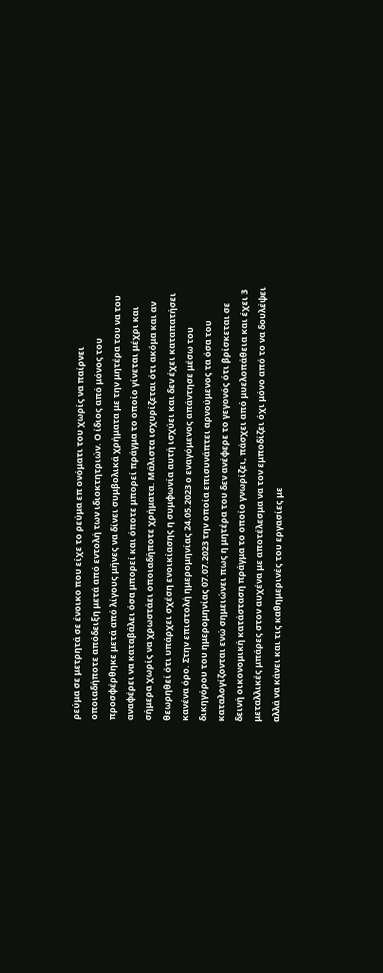ρεύμα σε μετρητά σε ένοικο που είχε το ρεύμα επ ονόματι του χωρίς να παίρνει οποιαδήποτε απόδειξη μετά από εντολή των ιδιοκτητριών. Ο ίδιος από μόνος του προσφέρθηκε μετά από λίγους μήνες να δίνει συμβολικά χρήματα με την μητέρα του να του αναφέρει να καταβάλει όσα μπορεί και όποτε μπορεί πράγμα το οποίο γίνεται μέχρι και σήμερα χωρίς να χρωστάει οποιαδήποτε χρήματα. Μάλιστα ισχυρίζεται ότι ακόμα και αν θεωρηθεί ότι υπάρχει σχέση ενοικίασης η συμφωνία αυτή ισχύει και δεν έχει καταπατήσει κανένα όρο. Στην επιστολή ημερομηνίας 24.05.2023 ο εναγόμενος απάντησε μέσω του δικηγόρου του ημερομηνίας 07.07.2023 την οποία επισυνάπτει αρνούμενος τα όσα του καταλογίζονται ενώ σημειώνει πως η μητέρα του δεν ανέφερε το γεγονός ότι βρίσκεται σε δεινή οικονομική κατάσταση πράγμα το οποίο γνωρίζει, πάσχει από μυελοπάθεια και έχει 3 μεταλλικές μπάρες στον αυχένα με αποτέλεσμα να τον εμποδίζει όχι μόνο από το να δουλέψει αλλά να κάνει και τις καθημερινές του εργασίες με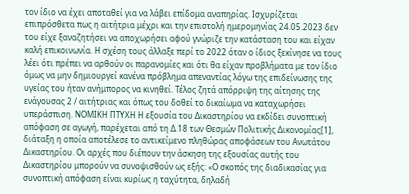τον ίδιο να έχει αποταθεί για να λάβει επίδομα αναπηρίας. Ισχυρίζεται επιπρόσθετα πως η αιτήτρια μέχρι και την επιστολή ημερομηνίας 24.05.2023 δεν του είχε ξαναζητήσει να αποχωρήσει αφού γνώριζε την κατάσταση του και είχαν καλή επικοινωνία. Η σχέση τους άλλαξε περί το 2022 όταν ο ίδιος ξεκίνησε να τους λέει ότι πρέπει να αρθούν οι παρανομίες και ότι θα είχαν προβλήματα με τον ίδιο όμως να μην δημιουργεί κανένα πρόβλημα απεναντίας λόγω της επιδείνωσης της υγείας του ήταν ανήμπορος να κινηθεί. Τέλος ζητά απόρριψη της αίτησης της ενάγουσας 2 / αιτήτριας και όπως του δοθεί το δικαίωμα να καταχωρήσει υπεράσπιση. ΝΟΜΙΚΗ ΠΤΥΧΗ Η εξουσία του Δικαστηρίου να εκδίδει συνοπτική απόφαση σε αγωγή, παρέχεται από τη Δ.18 των Θεσμών Πολιτικής Δικονομίας[1], διάταξη η οποία αποτέλεσε το αντικείμενο πληθώρας αποφάσεων του Ανωτάτου Δικαστηρίου. Οι αρχές που διέπουν την άσκηση της εξουσίας αυτής του Δικαστηρίου μπορούν να συνοψισθούν ως εξής: «Ο σκοπός της διαδικασίας για συνοπτική απόφαση είναι κυρίως η ταχύτητα, δηλαδή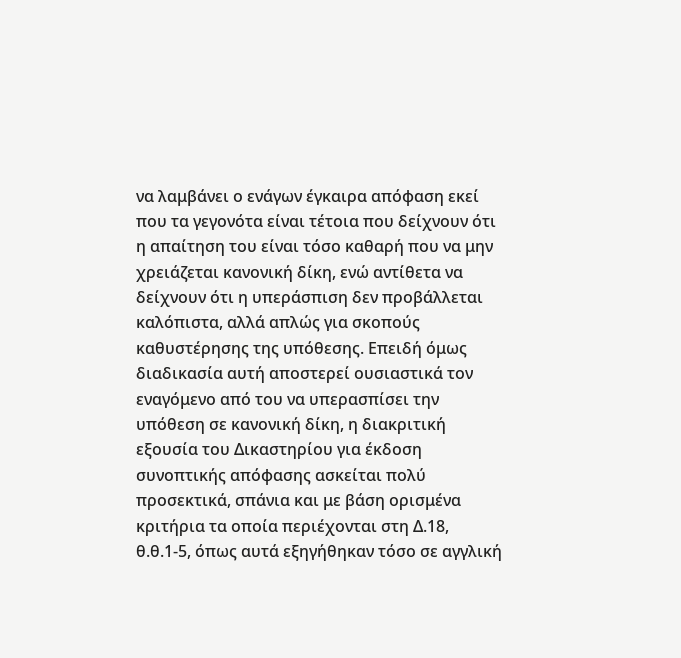να λαμβάνει ο ενάγων έγκαιρα απόφαση εκεί που τα γεγονότα είναι τέτοια που δείχνουν ότι η απαίτηση του είναι τόσο καθαρή που να μην χρειάζεται κανονική δίκη, ενώ αντίθετα να δείχνουν ότι η υπεράσπιση δεν προβάλλεται καλόπιστα, αλλά απλώς για σκοπούς καθυστέρησης της υπόθεσης. Επειδή όμως διαδικασία αυτή αποστερεί ουσιαστικά τον εναγόμενο από του να υπερασπίσει την υπόθεση σε κανονική δίκη, η διακριτική εξουσία του Δικαστηρίου για έκδοση συνοπτικής απόφασης ασκείται πολύ προσεκτικά, σπάνια και με βάση ορισμένα κριτήρια τα οποία περιέχονται στη Δ.18, θ.θ.1-5, όπως αυτά εξηγήθηκαν τόσο σε αγγλική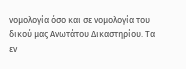νομολογία όσο και σε νομολογία του δικού μας Ανωτάτου Δικαστηρίου. Τα εν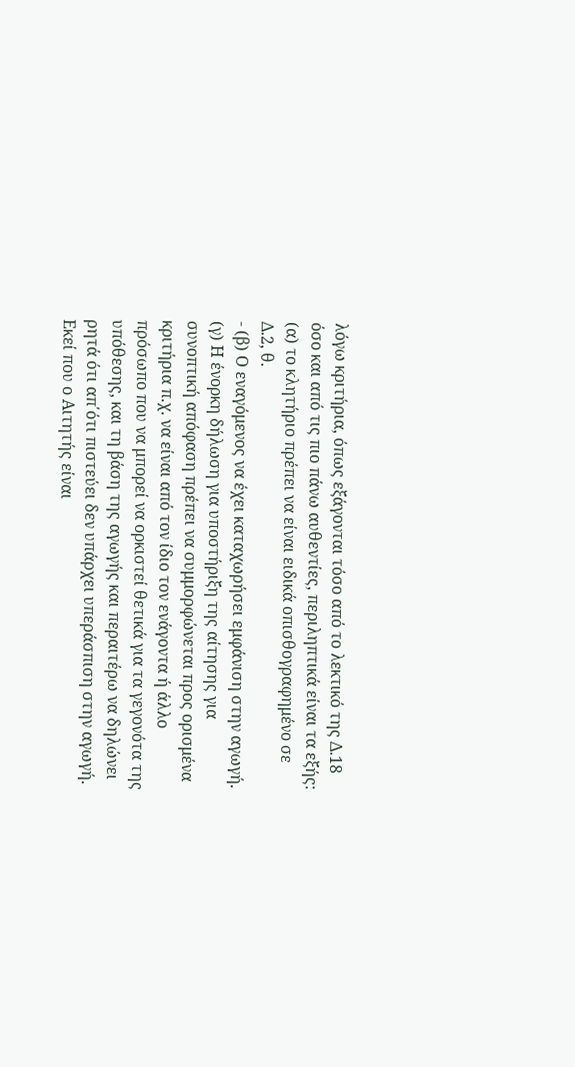λόγω κριτήρια, όπως εξάγονται τόσο από το λεκτικό της Δ.18 όσο και από τις πιο πάνω αυθεντίες, περιληπτικά είναι τα εξής: (α) το κλητήριο πρέπει να είναι ειδικά οπισθογραφημένο σε Δ.2, θ.
- (β) Ο εναγόμενος να έχει καταχωρήσει εμφάνιση στην αγωγή. (γ) Η ένορκη δήλωση για υποστήριξη της αίτησης για συνοπτική απόφαση πρέπει να συμμορφώνεται προς ορισμένα κριτήρια π.χ. να είναι από τον ίδιο τον ενάγοντα ή άλλο πρόσωπο που να μπορεί να ορκιστεί θετικά για τα γεγονότα της υπόθεσης, και τη βάση της αγωγής και περαιτέρω να δηλώνει ρητά ότι απ΄ότι πιστεύει δεν υπάρχει υπεράσπιση στην αγωγή. Εκεί που ο Αιτητής είναι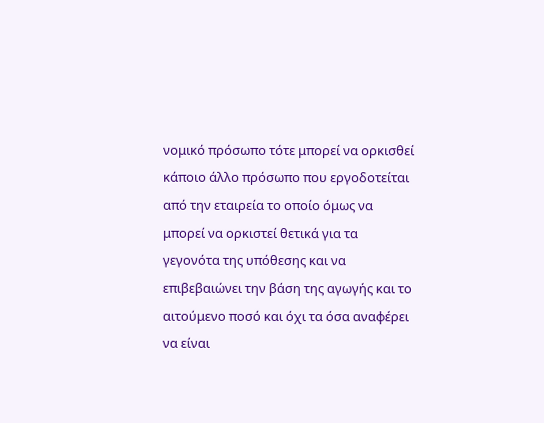νομικό πρόσωπο τότε μπορεί να ορκισθεί κάποιο άλλο πρόσωπο που εργοδοτείται από την εταιρεία το οποίο όμως να μπορεί να ορκιστεί θετικά για τα γεγονότα της υπόθεσης και να επιβεβαιώνει την βάση της αγωγής και το αιτούμενο ποσό και όχι τα όσα αναφέρει να είναι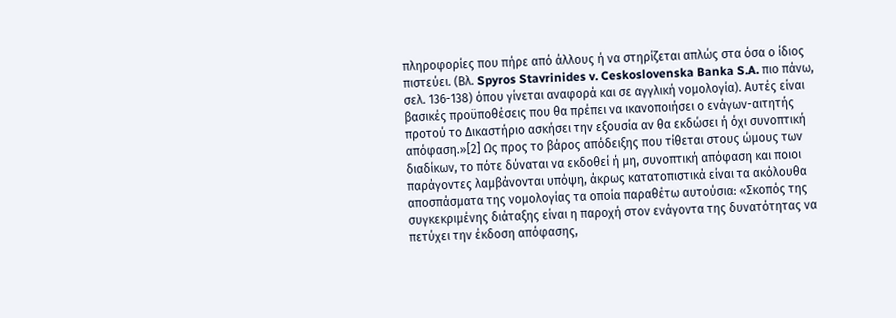πληροφορίες που πήρε από άλλους ή να στηρίζεται απλώς στα όσα ο ίδιος πιστεύει. (Βλ. Spyros Stavrinides v. Ceskoslovenska Banka S.A. πιο πάνω, σελ. 136-138) όπου γίνεται αναφορά και σε αγγλική νομολογία). Αυτές είναι βασικές προϋποθέσεις που θα πρέπει να ικανοποιήσει ο ενάγων-αιτητής προτού το Δικαστήριο ασκήσει την εξουσία αν θα εκδώσει ή όχι συνοπτική απόφαση.»[2] Ως προς το βάρος απόδειξης που τίθεται στους ώμους των διαδίκων, το πότε δύναται να εκδοθεί ή μη, συνοπτική απόφαση και ποιοι παράγοντες λαμβάνονται υπόψη, άκρως κατατοπιστικά είναι τα ακόλουθα αποσπάσματα της νομολογίας τα οποία παραθέτω αυτούσια: «Σκοπός της συγκεκριμένης διάταξης είναι η παροχή στον ενάγοντα της δυνατότητας να πετύχει την έκδοση απόφασης,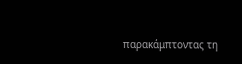παρακάμπτοντας τη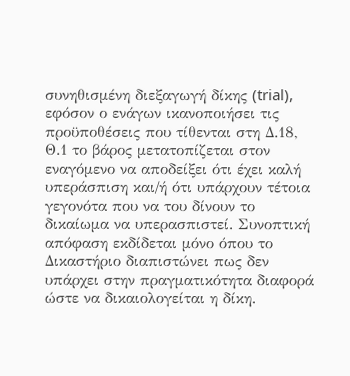συνηθισμένη διεξαγωγή δίκης (trial), εφόσον ο ενάγων ικανοποιήσει τις προϋποθέσεις που τίθενται στη Δ.18, Θ.1 το βάρος μετατοπίζεται στον εναγόμενο να αποδείξει ότι έχει καλή υπεράσπιση και/ή ότι υπάρχουν τέτοια γεγονότα που να του δίνουν το δικαίωμα να υπερασπιστεί. Συνοπτική απόφαση εκδίδεται μόνο όπου το Δικαστήριο διαπιστώνει πως δεν υπάρχει στην πραγματικότητα διαφορά ώστε να δικαιολογείται η δίκη.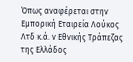Όπως αναφέρεται στην Εμπορική Εταιρεία Λούκος Λτδ κ.ά. ν Εθνικής Τράπεζας της Ελλάδος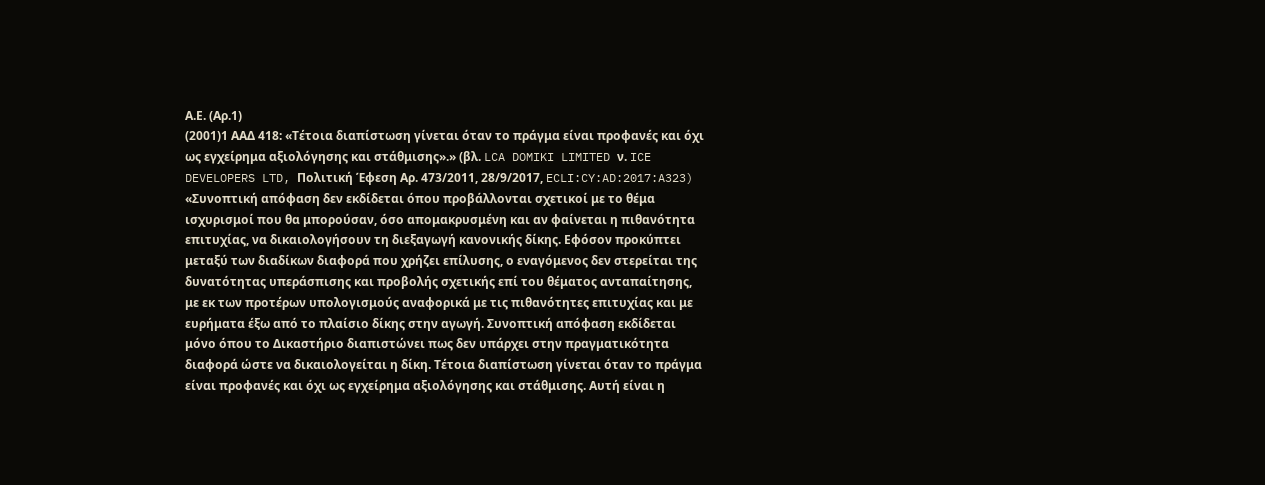Α.Ε. (Αρ.1)
(2001)1 ΑΑΔ 418: «Τέτοια διαπίστωση γίνεται όταν το πράγμα είναι προφανές και όχι ως εγχείρημα αξιολόγησης και στάθμισης».» (βλ. LCA DOMIKI LIMITED ν. ICE DEVELOPERS LTD, Πολιτική Έφεση Αρ. 473/2011, 28/9/2017, ECLI:CY:AD:2017:A323) «Συνοπτική απόφαση δεν εκδίδεται όπου προβάλλονται σχετικοί με το θέμα ισχυρισμοί που θα μπορούσαν, όσο απομακρυσμένη και αν φαίνεται η πιθανότητα επιτυχίας, να δικαιολογήσουν τη διεξαγωγή κανονικής δίκης. Εφόσον προκύπτει μεταξύ των διαδίκων διαφορά που χρήζει επίλυσης, ο εναγόμενος δεν στερείται της δυνατότητας υπεράσπισης και προβολής σχετικής επί του θέματος ανταπαίτησης, με εκ των προτέρων υπολογισμούς αναφορικά με τις πιθανότητες επιτυχίας και με ευρήματα έξω από το πλαίσιο δίκης στην αγωγή. Συνοπτική απόφαση εκδίδεται μόνο όπου το Δικαστήριο διαπιστώνει πως δεν υπάρχει στην πραγματικότητα διαφορά ώστε να δικαιολογείται η δίκη. Τέτοια διαπίστωση γίνεται όταν το πράγμα είναι προφανές και όχι ως εγχείρημα αξιολόγησης και στάθμισης. Αυτή είναι η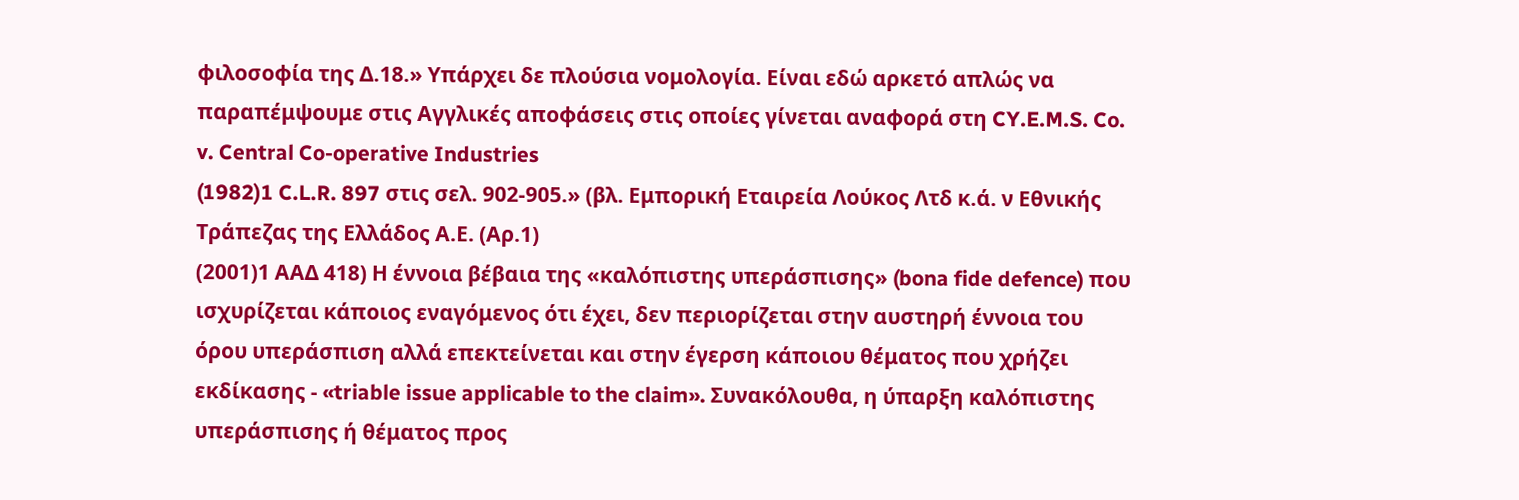φιλοσοφία της Δ.18.» Υπάρχει δε πλούσια νομολογία. Είναι εδώ αρκετό απλώς να παραπέμψουμε στις Αγγλικές αποφάσεις στις οποίες γίνεται αναφορά στη CY.E.M.S. Co. v. Central Co-operative Industries
(1982)1 C.L.R. 897 στις σελ. 902-905.» (βλ. Εμπορική Εταιρεία Λούκος Λτδ κ.ά. ν Εθνικής Τράπεζας της Ελλάδος Α.Ε. (Αρ.1)
(2001)1 ΑΑΔ 418) Η έννοια βέβαια της «καλόπιστης υπεράσπισης» (bona fide defence) που ισχυρίζεται κάποιος εναγόμενος ότι έχει, δεν περιορίζεται στην αυστηρή έννοια του όρου υπεράσπιση αλλά επεκτείνεται και στην έγερση κάποιου θέματος που χρήζει εκδίκασης - «triable issue applicable to the claim». Συνακόλουθα, η ύπαρξη καλόπιστης υπεράσπισης ή θέματος προς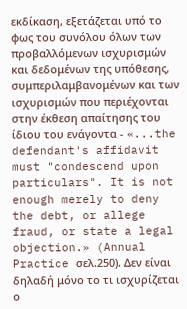εκδίκαση, εξετάζεται υπό το φως του συνόλου όλων των προβαλλόμενων ισχυρισμών και δεδομένων της υπόθεσης, συμπεριλαμβανομένων και των ισχυρισμών που περιέχονται στην έκθεση απαίτησης του ίδιου του ενάγοντα - «...the defendant's affidavit must "condescend upon particulars". It is not enough merely to deny the debt, or allege fraud, or state a legal objection.» (Annual Practice σελ.250). Δεν είναι δηλαδή μόνο το τι ισχυρίζεται ο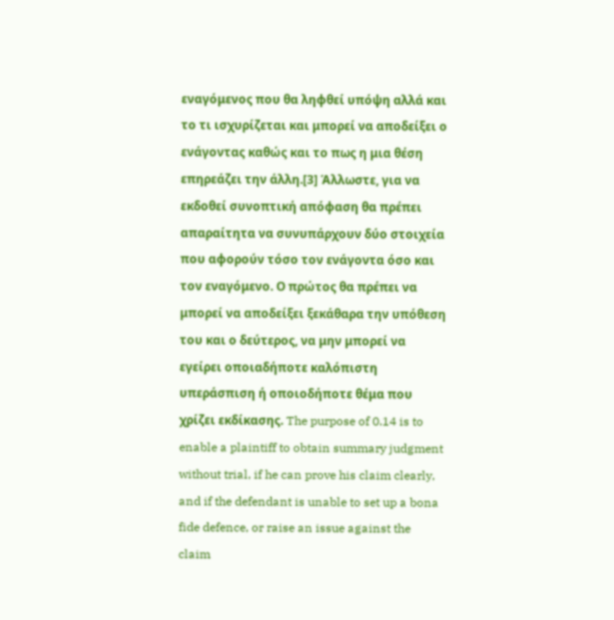εναγόμενος που θα ληφθεί υπόψη αλλά και το τι ισχυρίζεται και μπορεί να αποδείξει ο ενάγοντας καθώς και το πως η μια θέση επηρεάζει την άλλη.[3] Άλλωστε, για να εκδοθεί συνοπτική απόφαση θα πρέπει απαραίτητα να συνυπάρχουν δύο στοιχεία που αφορούν τόσο τον ενάγοντα όσο και τον εναγόμενο. Ο πρώτος θα πρέπει να μπορεί να αποδείξει ξεκάθαρα την υπόθεση του και ο δεύτερος, να μην μπορεί να εγείρει οποιαδήποτε καλόπιστη υπεράσπιση ή οποιοδήποτε θέμα που χρίζει εκδίκασης. The purpose of 0.14 is to enable a plaintiff to obtain summary judgment without trial, if he can prove his claim clearly, and if the defendant is unable to set up a bona fide defence, or raise an issue against the claim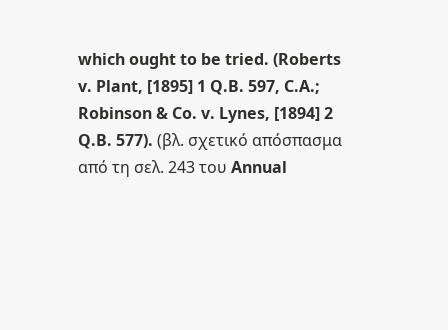which ought to be tried. (Roberts v. Plant, [1895] 1 Q.B. 597, C.A.; Robinson & Co. v. Lynes, [1894] 2 Q.B. 577). (βλ. σχετικό απόσπασμα από τη σελ. 243 του Annual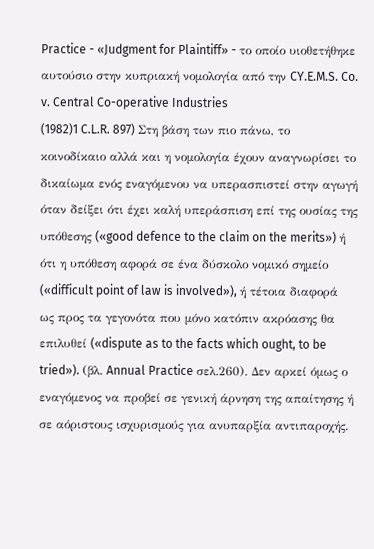Practice - «Judgment for Plaintiff» - το οποίο υιοθετήθηκε αυτούσιο στην κυπριακή νομολογία από την CY.E.M.S. Co. v. Central Co-operative Industries
(1982)1 C.L.R. 897) Στη βάση των πιο πάνω, το κοινοδίκαιο αλλά και η νομολογία έχουν αναγνωρίσει το δικαίωμα ενός εναγόμενου να υπερασπιστεί στην αγωγή όταν δείξει ότι έχει καλή υπεράσπιση επί της ουσίας της υπόθεσης («good defence to the claim on the merits») ή ότι η υπόθεση αφορά σε ένα δύσκολο νομικό σημείο («difficult point of law is involved»), ή τέτοια διαφορά ως προς τα γεγονότα που μόνο κατόπιν ακρόασης θα επιλυθεί («dispute as to the facts which ought, to be tried»). (βλ. Annual Practice σελ.260). Δεν αρκεί όμως ο εναγόμενος να προβεί σε γενική άρνηση της απαίτησης ή σε αόριστους ισχυρισμούς για ανυπαρξία αντιπαροχής.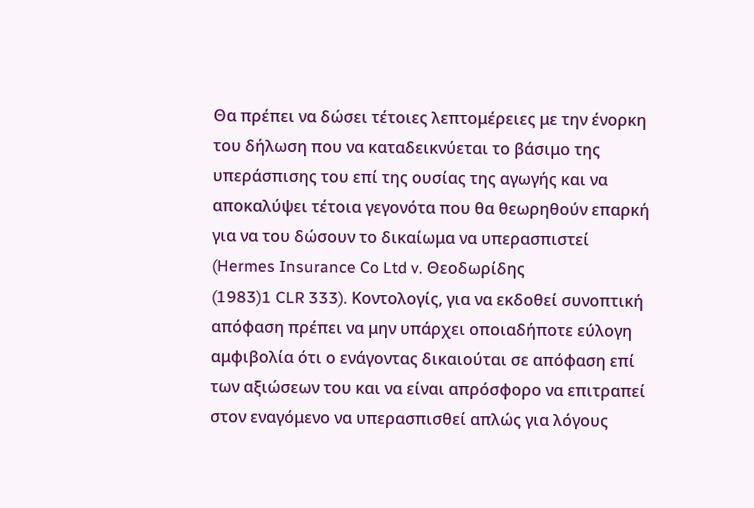Θα πρέπει να δώσει τέτοιες λεπτομέρειες με την ένορκη του δήλωση που να καταδεικνύεται το βάσιμο της υπεράσπισης του επί της ουσίας της αγωγής και να αποκαλύψει τέτοια γεγονότα που θα θεωρηθούν επαρκή για να του δώσουν το δικαίωμα να υπερασπιστεί (Hermes Insurance Co Ltd v. Θεοδωρίδης
(1983)1 CLR 333). Κοντολογίς, για να εκδοθεί συνοπτική απόφαση πρέπει να μην υπάρχει οποιαδήποτε εύλογη αμφιβολία ότι ο ενάγοντας δικαιούται σε απόφαση επί των αξιώσεων του και να είναι απρόσφορο να επιτραπεί στον εναγόμενο να υπερασπισθεί απλώς για λόγους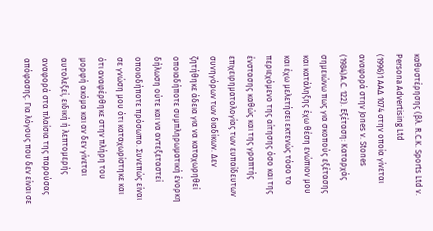καθυστέρησης (βλ. R.C.K. Sports Ltd ν. Persona Advertising Ltd
(1996)1 ΑΑΔ 1074 στην οποία γίνεται αναφορά στην Jones ν. Stones
(1984)A.C. 122). Εξέταση: Καταρχάς σημειώνω πως για σκοπούς εξέτασης και κατάληξης έχω θέση ενώπιον μου και έχω μελετήσει εκτενώς τόσο το περιεχόμενο της αίτησης όσο και της ένστασης καθώς και της γραπτής επιχειρηματολογίας των ευπαίδευτων συνηγόρων των διαδίκων. Δεν ζητήθηκε άδεια για να καταχωρηθεί οποιαδήποτε συμπληρωματική ένορκη δήλωση ούτε και να αντεξεταστεί οποιοδήποτε πρόσωπο. Συνεπώς είναι σε γνώση μου ότι καταχωρίστηκε και ότι αναφέρθηκε στην πλήρη του μορφή ακόμα και αν δεν γίνεται αυτολεξεί, ειδική ή λεπτομερής αναφορά στα πλαίσια της παρούσας απόφασης. Για λόγους που δεν είναι σε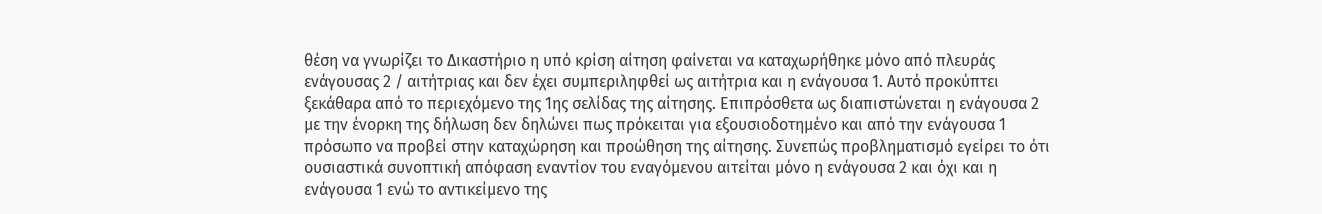θέση να γνωρίζει το Δικαστήριο η υπό κρίση αίτηση φαίνεται να καταχωρήθηκε μόνο από πλευράς ενάγουσας 2 / αιτήτριας και δεν έχει συμπεριληφθεί ως αιτήτρια και η ενάγουσα 1. Αυτό προκύπτει ξεκάθαρα από το περιεχόμενο της 1ης σελίδας της αίτησης. Επιπρόσθετα ως διαπιστώνεται η ενάγουσα 2 με την ένορκη της δήλωση δεν δηλώνει πως πρόκειται για εξουσιοδοτημένο και από την ενάγουσα 1 πρόσωπο να προβεί στην καταχώρηση και προώθηση της αίτησης. Συνεπώς προβληματισμό εγείρει το ότι ουσιαστικά συνοπτική απόφαση εναντίον του εναγόμενου αιτείται μόνο η ενάγουσα 2 και όχι και η ενάγουσα 1 ενώ το αντικείμενο της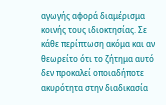αγωγής αφορά διαμέρισμα κοινής τους ιδιοκτησίας. Σε κάθε περίπτωση ακόμα και αν θεωρείτο ότι το ζήτημα αυτό δεν προκαλεί οποιαδήποτε ακυρότητα στην διαδικασία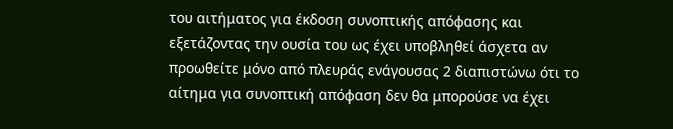του αιτήματος για έκδοση συνοπτικής απόφασης και εξετάζοντας την ουσία του ως έχει υποβληθεί άσχετα αν προωθείτε μόνο από πλευράς ενάγουσας 2 διαπιστώνω ότι το αίτημα για συνοπτική απόφαση δεν θα μπορούσε να έχει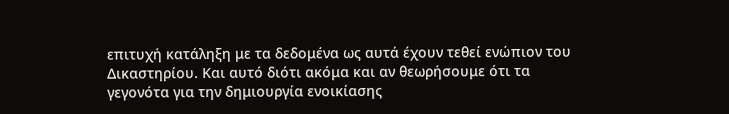επιτυχή κατάληξη με τα δεδομένα ως αυτά έχουν τεθεί ενώπιον του Δικαστηρίου. Και αυτό διότι ακόμα και αν θεωρήσουμε ότι τα γεγονότα για την δημιουργία ενοικίασης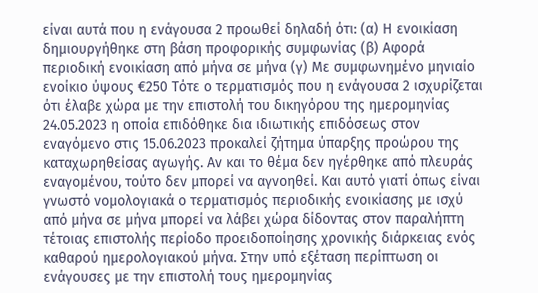είναι αυτά που η ενάγουσα 2 προωθεί δηλαδή ότι: (α) Η ενοικίαση δημιουργήθηκε στη βάση προφορικής συμφωνίας (β) Αφορά περιοδική ενοικίαση από μήνα σε μήνα (γ) Με συμφωνημένο μηνιαίο ενοίκιο ύψους €250 Τότε ο τερματισμός που η ενάγουσα 2 ισχυρίζεται ότι έλαβε χώρα με την επιστολή του δικηγόρου της ημερομηνίας 24.05.2023 η οποία επιδόθηκε δια ιδιωτικής επιδόσεως στον εναγόμενο στις 15.06.2023 προκαλεί ζήτημα ύπαρξης προώρου της καταχωρηθείσας αγωγής. Αν και το θέμα δεν ηγέρθηκε από πλευράς εναγομένου, τούτο δεν μπορεί να αγνοηθεί. Και αυτό γιατί όπως είναι γνωστό νομολογιακά ο τερματισμός περιοδικής ενοικίασης με ισχύ από μήνα σε μήνα μπορεί να λάβει χώρα δίδοντας στον παραλήπτη τέτοιας επιστολής περίοδο προειδοποίησης χρονικής διάρκειας ενός καθαρού ημερολογιακού μήνα. Στην υπό εξέταση περίπτωση οι ενάγουσες με την επιστολή τους ημερομηνίας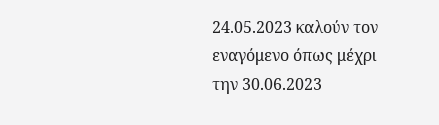24.05.2023 καλούν τον εναγόμενο όπως μέχρι την 30.06.2023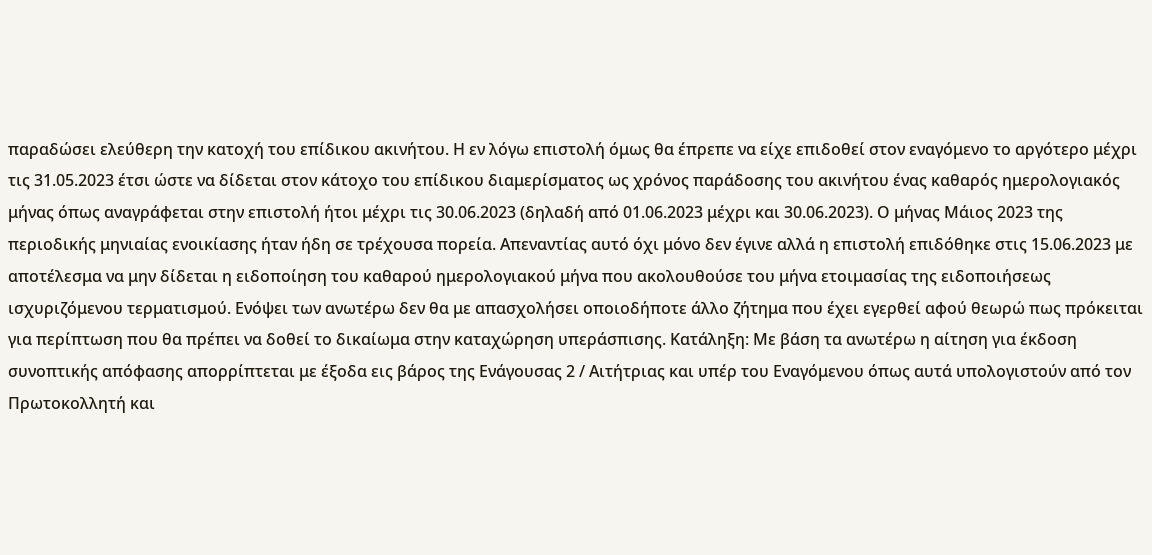παραδώσει ελεύθερη την κατοχή του επίδικου ακινήτου. Η εν λόγω επιστολή όμως θα έπρεπε να είχε επιδοθεί στον εναγόμενο το αργότερο μέχρι τις 31.05.2023 έτσι ώστε να δίδεται στον κάτοχο του επίδικου διαμερίσματος ως χρόνος παράδοσης του ακινήτου ένας καθαρός ημερολογιακός μήνας όπως αναγράφεται στην επιστολή ήτοι μέχρι τις 30.06.2023 (δηλαδή από 01.06.2023 μέχρι και 30.06.2023). Ο μήνας Μάιος 2023 της περιοδικής μηνιαίας ενοικίασης ήταν ήδη σε τρέχουσα πορεία. Απεναντίας αυτό όχι μόνο δεν έγινε αλλά η επιστολή επιδόθηκε στις 15.06.2023 με αποτέλεσμα να μην δίδεται η ειδοποίηση του καθαρού ημερολογιακού μήνα που ακολουθούσε του μήνα ετοιμασίας της ειδοποιήσεως ισχυριζόμενου τερματισμού. Ενόψει των ανωτέρω δεν θα με απασχολήσει οποιοδήποτε άλλο ζήτημα που έχει εγερθεί αφού θεωρώ πως πρόκειται για περίπτωση που θα πρέπει να δοθεί το δικαίωμα στην καταχώρηση υπεράσπισης. Κατάληξη: Με βάση τα ανωτέρω η αίτηση για έκδοση συνοπτικής απόφασης απορρίπτεται με έξοδα εις βάρος της Ενάγουσας 2 / Αιτήτριας και υπέρ του Εναγόμενου όπως αυτά υπολογιστούν από τον Πρωτοκολλητή και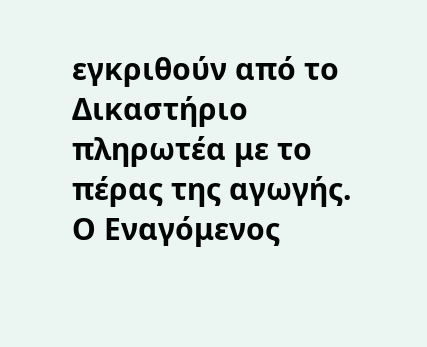εγκριθούν από το Δικαστήριο πληρωτέα με το πέρας της αγωγής. Ο Εναγόμενος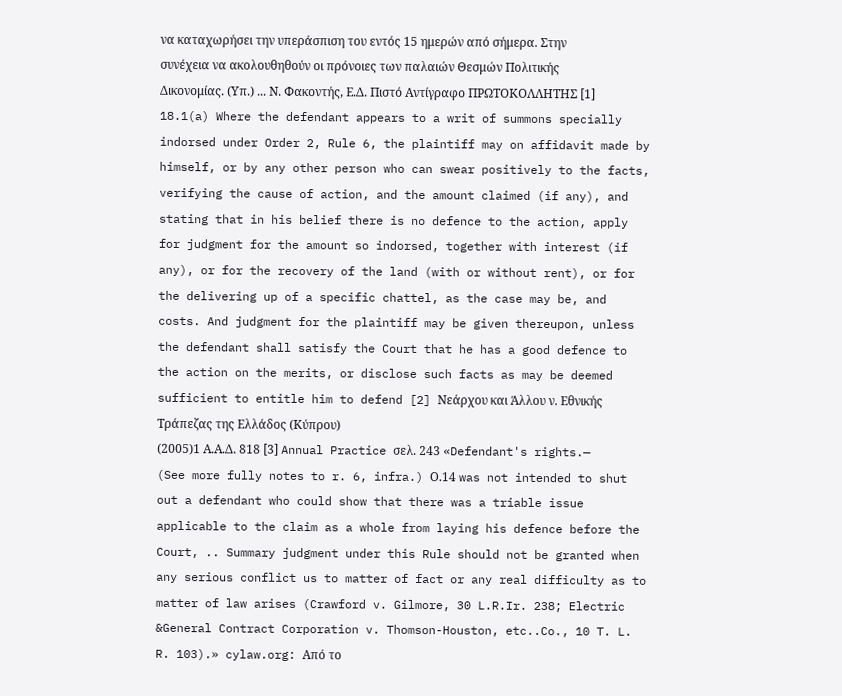να καταχωρήσει την υπεράσπιση του εντός 15 ημερών από σήμερα. Στην συνέχεια να ακολουθηθούν οι πρόνοιες των παλαιών Θεσμών Πολιτικής Δικονομίας. (Υπ.) ... Ν. Φακοντής, Ε.Δ. Πιστό Αντίγραφο ΠΡΩΤΟΚΟΛΛΗΤΗΣ [1] 18.1(a) Where the defendant appears to a writ of summons specially indorsed under Order 2, Rule 6, the plaintiff may on affidavit made by himself, or by any other person who can swear positively to the facts, verifying the cause of action, and the amount claimed (if any), and stating that in his belief there is no defence to the action, apply for judgment for the amount so indorsed, together with interest (if any), or for the recovery of the land (with or without rent), or for the delivering up of a specific chattel, as the case may be, and costs. And judgment for the plaintiff may be given thereupon, unless the defendant shall satisfy the Court that he has a good defence to the action on the merits, or disclose such facts as may be deemed sufficient to entitle him to defend [2] Νεάρχου και Άλλου ν. Εθνικής Τράπεζας της Ελλάδος (Κύπρου)
(2005)1 Α.Α.Δ. 818 [3] Annual Practice σελ. 243 «Defendant's rights.— (See more fully notes to r. 6, infra.) Ο.14 was not intended to shut out a defendant who could show that there was a triable issue applicable to the claim as a whole from laying his defence before the Court, .. Summary judgment under this Rule should not be granted when any serious conflict us to matter of fact or any real difficulty as to matter of law arises (Crawford v. Gilmore, 30 L.R.Ir. 238; Electric &General Contract Corporation v. Thomson-Houston, etc..Co., 10 T. L. R. 103).» cylaw.org: Από το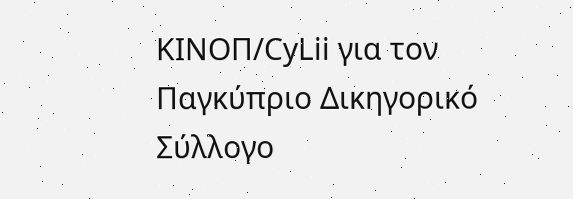ΚΙΝOΠ/CyLii για τον Παγκύπριο Δικηγορικό Σύλλογο